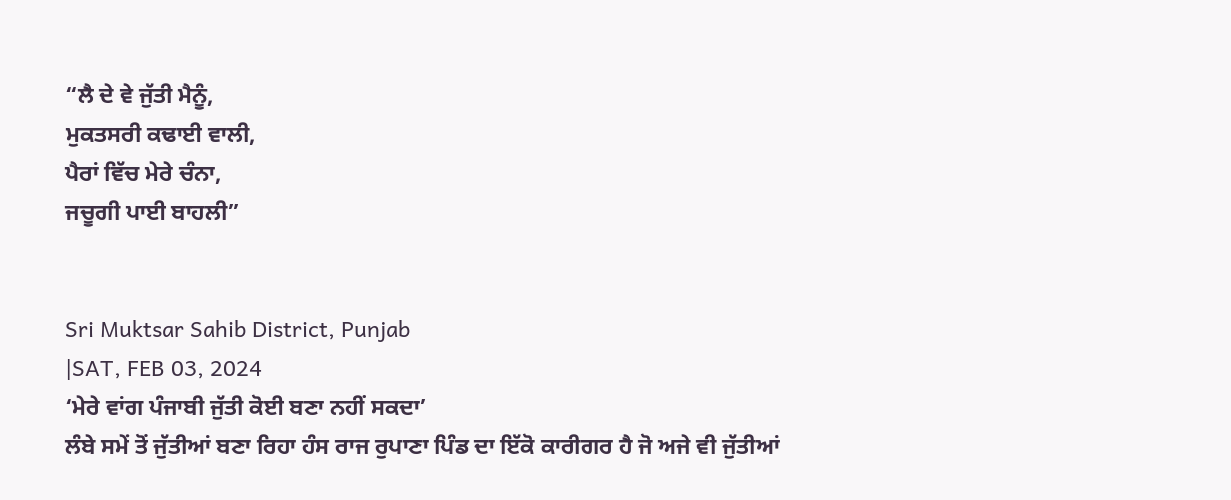“ਲੈ ਦੇ ਵੇ ਜੁੱਤੀ ਮੈਨੂੰ,
ਮੁਕਤਸਰੀ ਕਢਾਈ ਵਾਲੀ,
ਪੈਰਾਂ ਵਿੱਚ ਮੇਰੇ ਚੰਨਾ,
ਜਚੂਗੀ ਪਾਈ ਬਾਹਲੀ”


Sri Muktsar Sahib District, Punjab
|SAT, FEB 03, 2024
‘ਮੇਰੇ ਵਾਂਗ ਪੰਜਾਬੀ ਜੁੱਤੀ ਕੋਈ ਬਣਾ ਨਹੀਂ ਸਕਦਾ’
ਲੰਬੇ ਸਮੇਂ ਤੋਂ ਜੁੱਤੀਆਂ ਬਣਾ ਰਿਹਾ ਹੰਸ ਰਾਜ ਰੁਪਾਣਾ ਪਿੰਡ ਦਾ ਇੱਕੋ ਕਾਰੀਗਰ ਹੈ ਜੋ ਅਜੇ ਵੀ ਜੁੱਤੀਆਂ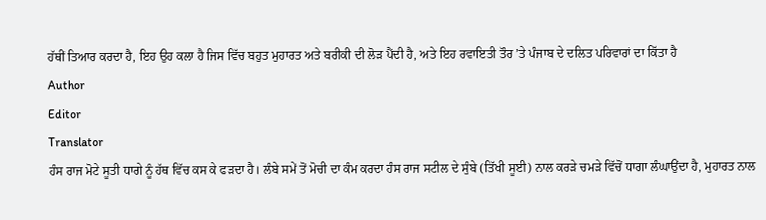ਹੱਥੀਂ ਤਿਆਰ ਕਰਦਾ ਹੈ, ਇਹ ਉਹ ਕਲਾ ਹੈ ਜਿਸ ਵਿੱਚ ਬਹੁਤ ਮੁਹਾਰਤ ਅਤੇ ਬਰੀਕੀ ਦੀ ਲੋੜ ਪੈਂਦੀ ਹੈ, ਅਤੇ ਇਹ ਰਵਾਇਤੀ ਤੌਰ ’ਤੇ ਪੰਜਾਬ ਦੇ ਦਲਿਤ ਪਰਿਵਾਰਾਂ ਦਾ ਕਿੱਤਾ ਹੈ
Author
Editor
Translator
ਹੰਸ ਰਾਜ ਮੋਟੇ ਸੂਤੀ ਧਾਗੇ ਨੂੰ ਹੱਥ ਵਿੱਚ ਕਸ ਕੇ ਫੜਦਾ ਹੈ। ਲੰਬੇ ਸਮੇਂ ਤੋਂ ਮੋਚੀ ਦਾ ਕੰਮ ਕਰਦਾ ਹੰਸ ਰਾਜ ਸਟੀਲ ਦੇ ਸੁੰਬੇ (ਤਿੱਖੀ ਸੂਈ) ਨਾਲ ਕਰੜੇ ਚਮੜੇ ਵਿੱਚੋਂ ਧਾਗਾ ਲੰਘਾਉਂਦਾ ਹੈ, ਮੁਹਾਰਤ ਨਾਲ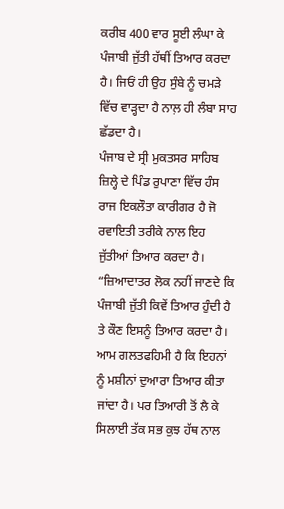ਕਰੀਬ 400 ਵਾਰ ਸੂਈ ਲੰਘਾ ਕੇ ਪੰਜਾਬੀ ਜੁੱਤੀ ਹੱਥੀਂ ਤਿਆਰ ਕਰਦਾ ਹੈ। ਜਿਓਂ ਹੀ ਉਹ ਸੁੰਬੇ ਨੂੰ ਚਮੜੇ ਵਿੱਚ ਵਾੜ੍ਹਦਾ ਹੈ ਨਾਲ਼ ਹੀ ਲੰਬਾ ਸਾਹ ਛੱਡਦਾ ਹੈ।
ਪੰਜਾਬ ਦੇ ਸ੍ਰੀ ਮੁਕਤਸਰ ਸਾਹਿਬ ਜ਼ਿਲ੍ਹੇ ਦੇ ਪਿੰਡ ਰੁਪਾਣਾ ਵਿੱਚ ਹੰਸ ਰਾਜ ਇਕਲੌਤਾ ਕਾਰੀਗਰ ਹੈ ਜੋ ਰਵਾਇਤੀ ਤਰੀਕੇ ਨਾਲ ਇਹ ਜੁੱਤੀਆਂ ਤਿਆਰ ਕਰਦਾ ਹੈ।
“ਜ਼ਿਆਦਾਤਰ ਲੋਕ ਨਹੀਂ ਜਾਣਦੇ ਕਿ ਪੰਜਾਬੀ ਜੁੱਤੀ ਕਿਵੇਂ ਤਿਆਰ ਹੁੰਦੀ ਹੈ ਤੇ ਕੌਣ ਇਸਨੂੰ ਤਿਆਰ ਕਰਦਾ ਹੈ। ਆਮ ਗਲਤਫਹਿਮੀ ਹੈ ਕਿ ਇਹਨਾਂ ਨੂੰ ਮਸ਼ੀਨਾਂ ਦੁਆਰਾ ਤਿਆਰ ਕੀਤਾ ਜਾਂਦਾ ਹੈ। ਪਰ ਤਿਆਰੀ ਤੋਂ ਲੈ ਕੇ ਸਿਲਾਈ ਤੱਕ ਸਭ ਕੁਝ ਹੱਥ ਨਾਲ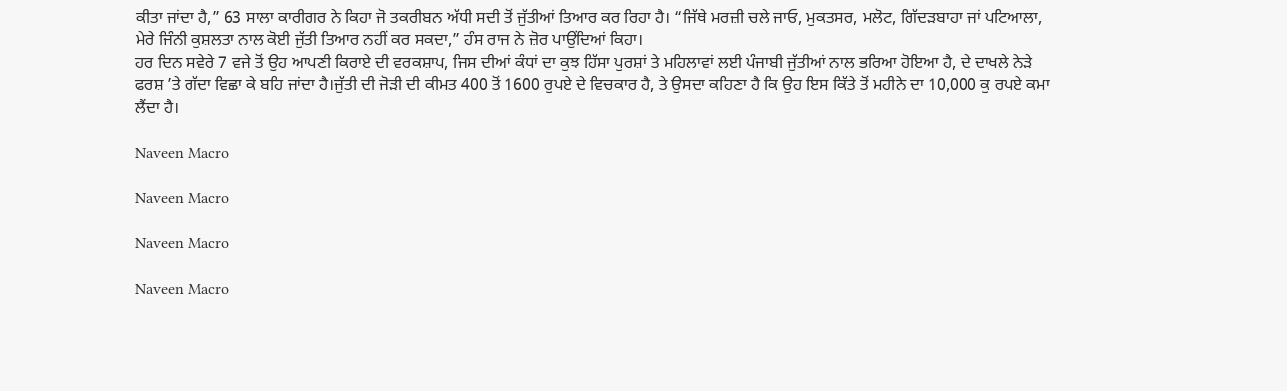ਕੀਤਾ ਜਾਂਦਾ ਹੈ,” 63 ਸਾਲਾ ਕਾਰੀਗਰ ਨੇ ਕਿਹਾ ਜੋ ਤਕਰੀਬਨ ਅੱਧੀ ਸਦੀ ਤੋਂ ਜੁੱਤੀਆਂ ਤਿਆਰ ਕਰ ਰਿਹਾ ਹੈ। “ਜਿੱਥੇ ਮਰਜ਼ੀ ਚਲੇ ਜਾਓ, ਮੁਕਤਸਰ, ਮਲੋਟ, ਗਿੱਦੜਬਾਹਾ ਜਾਂ ਪਟਿਆਲਾ, ਮੇਰੇ ਜਿੰਨੀ ਕੁਸ਼ਲਤਾ ਨਾਲ ਕੋਈ ਜੁੱਤੀ ਤਿਆਰ ਨਹੀਂ ਕਰ ਸਕਦਾ,” ਹੰਸ ਰਾਜ ਨੇ ਜ਼ੋਰ ਪਾਉਂਦਿਆਂ ਕਿਹਾ।
ਹਰ ਦਿਨ ਸਵੇਰੇ 7 ਵਜੇ ਤੋਂ ਉਹ ਆਪਣੀ ਕਿਰਾਏ ਦੀ ਵਰਕਸ਼ਾਪ, ਜਿਸ ਦੀਆਂ ਕੰਧਾਂ ਦਾ ਕੁਝ ਹਿੱਸਾ ਪੁਰਸ਼ਾਂ ਤੇ ਮਹਿਲਾਵਾਂ ਲਈ ਪੰਜਾਬੀ ਜੁੱਤੀਆਂ ਨਾਲ ਭਰਿਆ ਹੋਇਆ ਹੈ, ਦੇ ਦਾਖਲੇ ਨੇੜੇ ਫਰਸ਼ ’ਤੇ ਗੱਦਾ ਵਿਛਾ ਕੇ ਬਹਿ ਜਾਂਦਾ ਹੈ।ਜੁੱਤੀ ਦੀ ਜੋੜੀ ਦੀ ਕੀਮਤ 400 ਤੋਂ 1600 ਰੁਪਏ ਦੇ ਵਿਚਕਾਰ ਹੈ, ਤੇ ਉਸਦਾ ਕਹਿਣਾ ਹੈ ਕਿ ਉਹ ਇਸ ਕਿੱਤੇ ਤੋਂ ਮਹੀਨੇ ਦਾ 10,000 ਕੁ ਰਪਏ ਕਮਾ ਲੈਂਦਾ ਹੈ।

Naveen Macro

Naveen Macro

Naveen Macro

Naveen Macro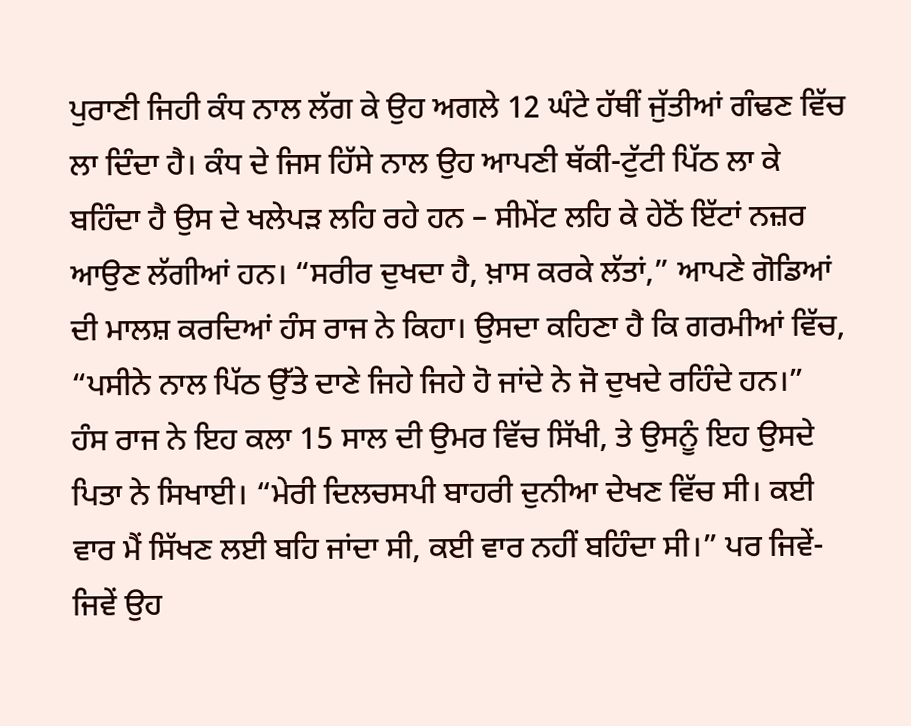ਪੁਰਾਣੀ ਜਿਹੀ ਕੰਧ ਨਾਲ ਲੱਗ ਕੇ ਉਹ ਅਗਲੇ 12 ਘੰਟੇ ਹੱਥੀਂ ਜੁੱਤੀਆਂ ਗੰਢਣ ਵਿੱਚ ਲਾ ਦਿੰਦਾ ਹੈ। ਕੰਧ ਦੇ ਜਿਸ ਹਿੱਸੇ ਨਾਲ ਉਹ ਆਪਣੀ ਥੱਕੀ-ਟੁੱਟੀ ਪਿੱਠ ਲਾ ਕੇ ਬਹਿੰਦਾ ਹੈ ਉਸ ਦੇ ਖਲੇਪੜ ਲਹਿ ਰਹੇ ਹਨ – ਸੀਮੇਂਟ ਲਹਿ ਕੇ ਹੇਠੋਂ ਇੱਟਾਂ ਨਜ਼ਰ ਆਉਣ ਲੱਗੀਆਂ ਹਨ। “ਸਰੀਰ ਦੁਖਦਾ ਹੈ, ਖ਼ਾਸ ਕਰਕੇ ਲੱਤਾਂ,” ਆਪਣੇ ਗੋਡਿਆਂ ਦੀ ਮਾਲਸ਼ ਕਰਦਿਆਂ ਹੰਸ ਰਾਜ ਨੇ ਕਿਹਾ। ਉਸਦਾ ਕਹਿਣਾ ਹੈ ਕਿ ਗਰਮੀਆਂ ਵਿੱਚ, “ਪਸੀਨੇ ਨਾਲ ਪਿੱਠ ਉੱਤੇ ਦਾਣੇ ਜਿਹੇ ਜਿਹੇ ਹੋ ਜਾਂਦੇ ਨੇ ਜੋ ਦੁਖਦੇ ਰਹਿੰਦੇ ਹਨ।”
ਹੰਸ ਰਾਜ ਨੇ ਇਹ ਕਲਾ 15 ਸਾਲ ਦੀ ਉਮਰ ਵਿੱਚ ਸਿੱਖੀ, ਤੇ ਉਸਨੂੰ ਇਹ ਉਸਦੇ ਪਿਤਾ ਨੇ ਸਿਖਾਈ। “ਮੇਰੀ ਦਿਲਚਸਪੀ ਬਾਹਰੀ ਦੁਨੀਆ ਦੇਖਣ ਵਿੱਚ ਸੀ। ਕਈ ਵਾਰ ਮੈਂ ਸਿੱਖਣ ਲਈ ਬਹਿ ਜਾਂਦਾ ਸੀ, ਕਈ ਵਾਰ ਨਹੀਂ ਬਹਿੰਦਾ ਸੀ।” ਪਰ ਜਿਵੇਂ-ਜਿਵੇਂ ਉਹ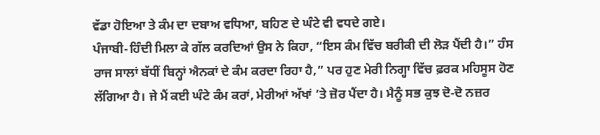ਵੱਡਾ ਹੋਇਆ ਤੇ ਕੰਮ ਦਾ ਦਬਾਅ ਵਧਿਆ, ਬਹਿਣ ਦੇ ਘੰਟੇ ਵੀ ਵਧਦੇ ਗਏ।
ਪੰਜਾਬੀ-ਹਿੰਦੀ ਮਿਲਾ ਕੇ ਗੱਲ ਕਰਦਿਆਂ ਉਸ ਨੇ ਕਿਹਾ, “ਇਸ ਕੰਮ ਵਿੱਚ ਬਰੀਕੀ ਦੀ ਲੋੜ ਪੈਂਦੀ ਹੈ।” ਹੰਸ ਰਾਜ ਸਾਲਾਂ ਬੱਧੀਂ ਬਿਨ੍ਹਾਂ ਐਨਕਾਂ ਦੇ ਕੰਮ ਕਰਦਾ ਰਿਹਾ ਹੈ,” ਪਰ ਹੁਣ ਮੇਰੀ ਨਿਗ੍ਹਾ ਵਿੱਚ ਫ਼ਰਕ ਮਹਿਸੂਸ ਹੋਣ ਲੱਗਿਆ ਹੈ। ਜੇ ਮੈਂ ਕਈ ਘੰਟੇ ਕੰਮ ਕਰਾਂ, ਮੇਰੀਆਂ ਅੱਖਾਂ ’ਤੇ ਜ਼ੋਰ ਪੈਂਦਾ ਹੈ। ਮੈਨੂੰ ਸਭ ਕੁਝ ਦੋ-ਦੋ ਨਜ਼ਰ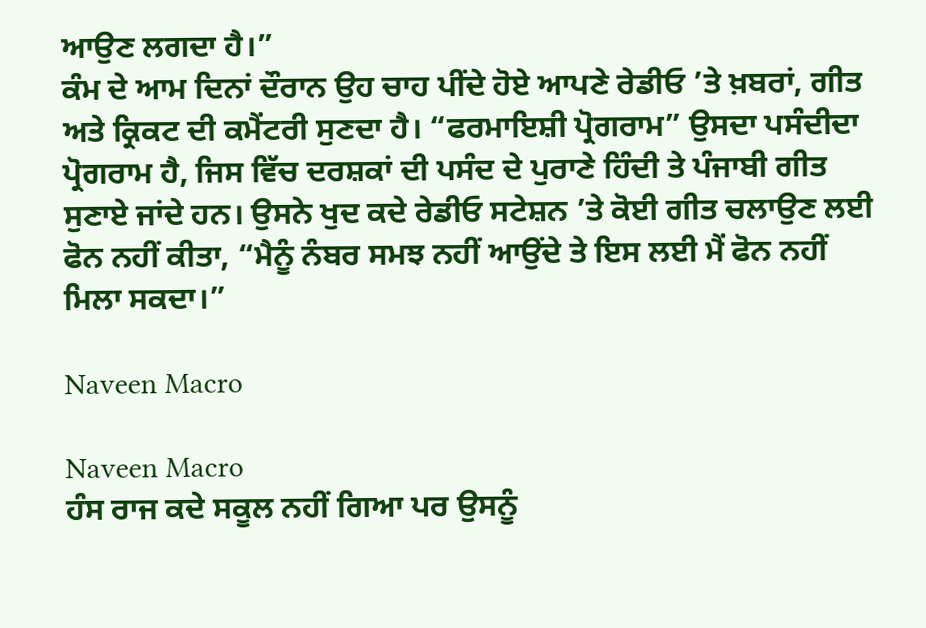ਆਉਣ ਲਗਦਾ ਹੈ।”
ਕੰਮ ਦੇ ਆਮ ਦਿਨਾਂ ਦੌਰਾਨ ਉਹ ਚਾਹ ਪੀਂਦੇ ਹੋਏ ਆਪਣੇ ਰੇਡੀਓ ’ਤੇ ਖ਼ਬਰਾਂ, ਗੀਤ ਅਤੇ ਕ੍ਰਿਕਟ ਦੀ ਕਮੈਂਟਰੀ ਸੁਣਦਾ ਹੈ। “ਫਰਮਾਇਸ਼ੀ ਪ੍ਰੋਗਰਾਮ” ਉਸਦਾ ਪਸੰਦੀਦਾ ਪ੍ਰੋਗਰਾਮ ਹੈ, ਜਿਸ ਵਿੱਚ ਦਰਸ਼ਕਾਂ ਦੀ ਪਸੰਦ ਦੇ ਪੁਰਾਣੇ ਹਿੰਦੀ ਤੇ ਪੰਜਾਬੀ ਗੀਤ ਸੁਣਾਏ ਜਾਂਦੇ ਹਨ। ਉਸਨੇ ਖੁਦ ਕਦੇ ਰੇਡੀਓ ਸਟੇਸ਼ਨ ’ਤੇ ਕੋਈ ਗੀਤ ਚਲਾਉਣ ਲਈ ਫੋਨ ਨਹੀਂ ਕੀਤਾ, “ਮੈਨੂੰ ਨੰਬਰ ਸਮਝ ਨਹੀਂ ਆਉਂਦੇ ਤੇ ਇਸ ਲਈ ਮੈਂ ਫੋਨ ਨਹੀਂ ਮਿਲਾ ਸਕਦਾ।”

Naveen Macro

Naveen Macro
ਹੰਸ ਰਾਜ ਕਦੇ ਸਕੂਲ ਨਹੀਂ ਗਿਆ ਪਰ ਉਸਨੂੰ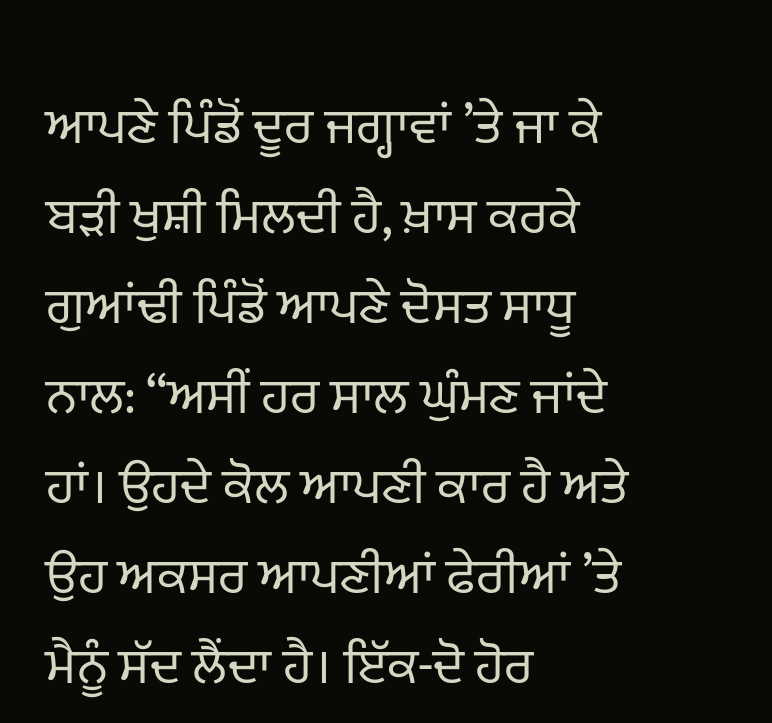ਆਪਣੇ ਪਿੰਡੋਂ ਦੂਰ ਜਗ੍ਹਾਵਾਂ ’ਤੇ ਜਾ ਕੇ ਬੜੀ ਖੁਸ਼ੀ ਮਿਲਦੀ ਹੈ, ਖ਼ਾਸ ਕਰਕੇ ਗੁਆਂਢੀ ਪਿੰਡੋਂ ਆਪਣੇ ਦੋਸਤ ਸਾਧੂ ਨਾਲ: “ਅਸੀਂ ਹਰ ਸਾਲ ਘੁੰਮਣ ਜਾਂਦੇ ਹਾਂ। ਉਹਦੇ ਕੋਲ ਆਪਣੀ ਕਾਰ ਹੈ ਅਤੇ ਉਹ ਅਕਸਰ ਆਪਣੀਆਂ ਫੇਰੀਆਂ ’ਤੇ ਮੈਨੂੰ ਸੱਦ ਲੈਂਦਾ ਹੈ। ਇੱਕ-ਦੋ ਹੋਰ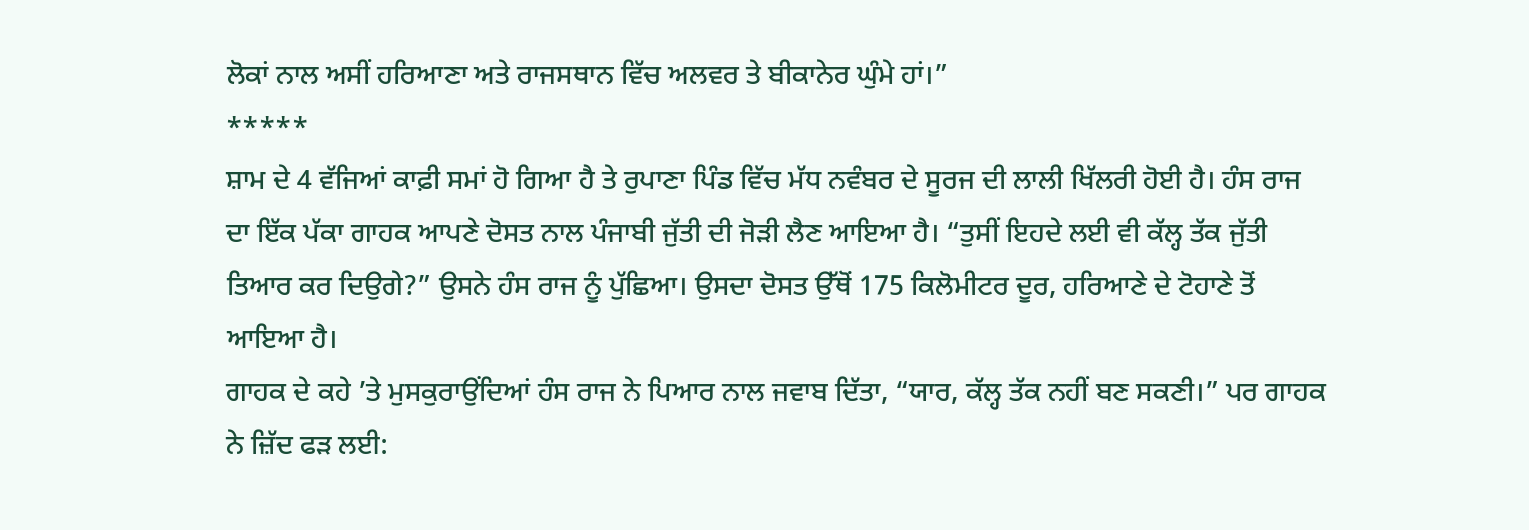ਲੋਕਾਂ ਨਾਲ ਅਸੀਂ ਹਰਿਆਣਾ ਅਤੇ ਰਾਜਸਥਾਨ ਵਿੱਚ ਅਲਵਰ ਤੇ ਬੀਕਾਨੇਰ ਘੁੰਮੇ ਹਾਂ।”
*****
ਸ਼ਾਮ ਦੇ 4 ਵੱਜਿਆਂ ਕਾਫ਼ੀ ਸਮਾਂ ਹੋ ਗਿਆ ਹੈ ਤੇ ਰੁਪਾਣਾ ਪਿੰਡ ਵਿੱਚ ਮੱਧ ਨਵੰਬਰ ਦੇ ਸੂਰਜ ਦੀ ਲਾਲੀ ਖਿੱਲਰੀ ਹੋਈ ਹੈ। ਹੰਸ ਰਾਜ ਦਾ ਇੱਕ ਪੱਕਾ ਗਾਹਕ ਆਪਣੇ ਦੋਸਤ ਨਾਲ ਪੰਜਾਬੀ ਜੁੱਤੀ ਦੀ ਜੋੜੀ ਲੈਣ ਆਇਆ ਹੈ। “ਤੁਸੀਂ ਇਹਦੇ ਲਈ ਵੀ ਕੱਲ੍ਹ ਤੱਕ ਜੁੱਤੀ ਤਿਆਰ ਕਰ ਦਿਉਗੇ?” ਉਸਨੇ ਹੰਸ ਰਾਜ ਨੂੰ ਪੁੱਛਿਆ। ਉਸਦਾ ਦੋਸਤ ਉੱਥੋਂ 175 ਕਿਲੋਮੀਟਰ ਦੂਰ, ਹਰਿਆਣੇ ਦੇ ਟੋਹਾਣੇ ਤੋਂ ਆਇਆ ਹੈ।
ਗਾਹਕ ਦੇ ਕਹੇ ’ਤੇ ਮੁਸਕੁਰਾਉਂਦਿਆਂ ਹੰਸ ਰਾਜ ਨੇ ਪਿਆਰ ਨਾਲ ਜਵਾਬ ਦਿੱਤਾ, “ਯਾਰ, ਕੱਲ੍ਹ ਤੱਕ ਨਹੀਂ ਬਣ ਸਕਣੀ।” ਪਰ ਗਾਹਕ ਨੇ ਜ਼ਿੱਦ ਫੜ ਲਈ: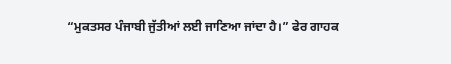“ਮੁਕਤਸਰ ਪੰਜਾਬੀ ਜੁੱਤੀਆਂ ਲਈ ਜਾਣਿਆ ਜਾਂਦਾ ਹੈ।” ਫੇਰ ਗਾਹਕ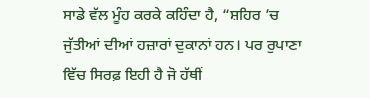ਸਾਡੇ ਵੱਲ ਮੂੰਹ ਕਰਕੇ ਕਹਿੰਦਾ ਹੈ, “ਸ਼ਹਿਰ ’ਚ ਜੁੱਤੀਆਂ ਦੀਆਂ ਹਜ਼ਾਰਾਂ ਦੁਕਾਨਾਂ ਹਨ। ਪਰ ਰੁਪਾਣਾ ਵਿੱਚ ਸਿਰਫ਼ ਇਹੀ ਹੈ ਜੋ ਹੱਥੀਂ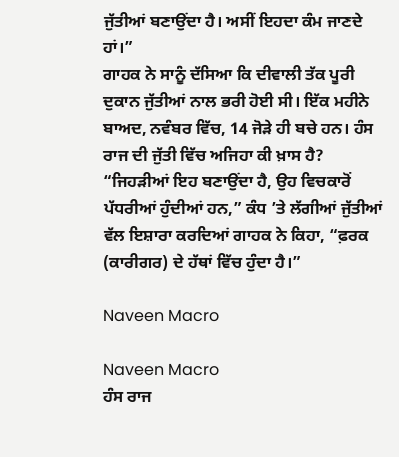ਜੁੱਤੀਆਂ ਬਣਾਉਂਦਾ ਹੈ। ਅਸੀਂ ਇਹਦਾ ਕੰਮ ਜਾਣਦੇ ਹਾਂ।”
ਗਾਹਕ ਨੇ ਸਾਨੂੰ ਦੱਸਿਆ ਕਿ ਦੀਵਾਲੀ ਤੱਕ ਪੂਰੀ ਦੁਕਾਨ ਜੁੱਤੀਆਂ ਨਾਲ ਭਰੀ ਹੋਈ ਸੀ। ਇੱਕ ਮਹੀਨੇ ਬਾਅਦ, ਨਵੰਬਰ ਵਿੱਚ, 14 ਜੋੜੇ ਹੀ ਬਚੇ ਹਨ। ਹੰਸ ਰਾਜ ਦੀ ਜੁੱਤੀ ਵਿੱਚ ਅਜਿਹਾ ਕੀ ਖ਼ਾਸ ਹੈ? “ਜਿਹੜੀਆਂ ਇਹ ਬਣਾਉਂਦਾ ਹੈ, ਉਹ ਵਿਚਕਾਰੋਂ ਪੱਧਰੀਆਂ ਹੁੰਦੀਆਂ ਹਨ,” ਕੰਧ ’ਤੇ ਲੱਗੀਆਂ ਜੁੱਤੀਆਂ ਵੱਲ ਇਸ਼ਾਰਾ ਕਰਦਿਆਂ ਗਾਹਕ ਨੇ ਕਿਹਾ, “ਫ਼ਰਕ (ਕਾਰੀਗਰ) ਦੇ ਹੱਥਾਂ ਵਿੱਚ ਹੁੰਦਾ ਹੈ।”

Naveen Macro

Naveen Macro
ਹੰਸ ਰਾਜ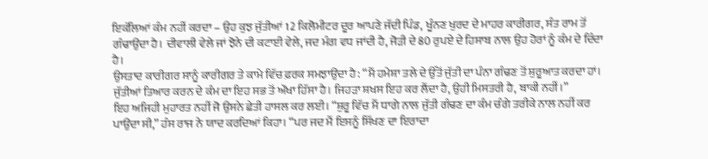ਇਕੱਲਿਆਂ ਕੰਮ ਨਹੀਂ ਕਰਦਾ – ਉਹ ਕੁਝ ਜੁੱਤੀਆਂ 12 ਕਿਲੋਮੀਟਰ ਦੂਰ ਆਪਣੇ ਜੱਦੀ ਪਿੰਡ, ਖੂੰਨਣ ਖੁਰਦ ਦੇ ਮਾਹਰ ਕਾਰੀਗਰ, ਸੰਤ ਰਾਮ ਤੋਂ ਗੰਢਾਉਂਦਾ ਹੈ। ਦੀਵਾਲੀ ਵੇਲੇ ਜਾਂ ਝੋਨੇ ਦੀ ਕਟਾਈ ਵੇਲੇ, ਜਦ ਮੰਗ ਵਧ ਜਾਂਦੀ ਹੈ, ਜੋੜੀ ਦੇ 80 ਰੁਪਏ ਦੇ ਹਿਸਾਬ ਨਾਲ ਉਹ ਹੋਰਾਂ ਨੂੰ ਕੰਮ ਦੇ ਦਿੰਦਾ ਹੈ।
ਉਸਤਾਦ ਕਾਰੀਗਰ ਸਾਨੂੰ ਕਾਰੀਗਰ ਤੇ ਕਾਮੇ ਵਿੱਚ ਫ਼ਰਕ ਸਮਝਾਉਂਦਾ ਹੈ: “ਮੈਂ ਹਮੇਸ਼ਾ ਤਲੇ ਦੇ ਉੱਤੋਂ ਜੁੱਤੀ ਦਾ ਪੰਨਾ ਗੰਢਣ ਤੋਂ ਸ਼ੁਰੂਆਤ ਕਰਦਾ ਹਾਂ। ਜੁੱਤੀਆਂ ਤਿਆਰ ਕਰਨ ਦੇ ਕੰਮ ਦਾ ਇਹ ਸਭ ਤੋਂ ਔਖਾ ਹਿੱਸਾ ਹੈ। ਜਿਹੜਾ ਸ਼ਖਸ ਇਹ ਕਰ ਲੈਂਦਾ ਹੈ, ਉਹੀ ਮਿਸਤਰੀ ਹੈ, ਬਾਕੀ ਨਹੀਂ।”
ਇਹ ਅਜਿਹੀ ਮੁਹਾਰਤ ਨਹੀਂ ਜੋ ਉਸਨੇ ਛੇਤੀ ਹਾਸਲ ਕਰ ਲਈ। “ਸ਼ੁਰੂ ਵਿੱਚ ਮੈਂ ਧਾਗੇ ਨਾਲ ਜੁੱਤੀ ਗੰਢਣ ਦਾ ਕੰਮ ਚੰਗੇ ਤਰੀਕੇ ਨਾਲ ਨਹੀਂ ਕਰ ਪਾਉਂਦਾ ਸੀ,” ਹੰਸ ਰਾਜ ਨੇ ਯਾਦ ਕਰਦਿਆਂ ਕਿਹਾ। “ਪਰ ਜਦ ਮੈਂ ਇਸਨੂੰ ਸਿੱਖਣ ਦਾ ਇਰਾਦਾ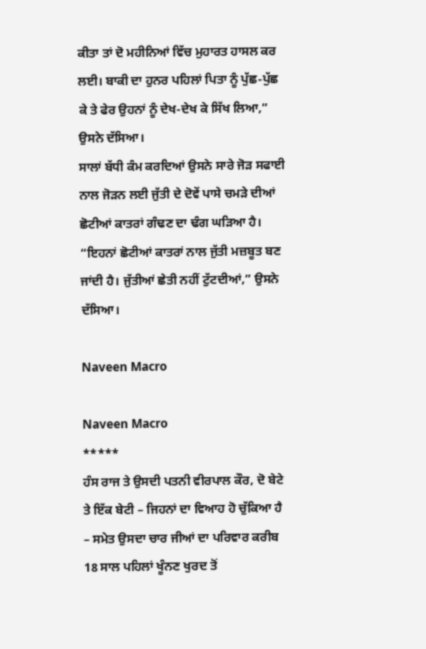ਕੀਤਾ ਤਾਂ ਦੋ ਮਹੀਨਿਆਂ ਵਿੱਚ ਮੁਹਾਰਤ ਹਾਸਲ ਕਰ ਲਈ। ਬਾਕੀ ਦਾ ਹੁਨਰ ਪਹਿਲਾਂ ਪਿਤਾ ਨੂੰ ਪੁੱਛ-ਪੁੱਛ ਕੇ ਤੇ ਫੇਰ ਉਹਨਾਂ ਨੂੰ ਦੇਖ-ਦੇਖ ਕੇ ਸਿੱਖ ਲਿਆ,” ਉਸਨੇ ਦੱਸਿਆ।
ਸਾਲਾਂ ਬੱਧੀ ਕੰਮ ਕਰਦਿਆਂ ਉਸਨੇ ਸਾਰੇ ਜੋੜ ਸਫਾਈ ਨਾਲ ਜੋੜਨ ਲਈ ਜੁੱਤੀ ਦੇ ਦੋਵੇਂ ਪਾਸੇ ਚਮੜੇ ਦੀਆਂ ਛੋਟੀਆਂ ਕਾਤਰਾਂ ਗੰਢਣ ਦਾ ਢੰਗ ਘੜਿਆ ਹੈ। “ਇਹਨਾਂ ਛੋਟੀਆਂ ਕਾਤਰਾਂ ਨਾਲ ਜੁੱਤੀ ਮਜ਼ਬੂਤ ਬਣ ਜਾਂਦੀ ਹੈ। ਜੁੱਤੀਆਂ ਛੇਤੀ ਨਹੀਂ ਟੁੱਟਦੀਆਂ,” ਉਸਨੇ ਦੱਸਿਆ।

Naveen Macro

Naveen Macro
*****
ਹੰਸ ਰਾਜ ਤੇ ਉਸਦੀ ਪਤਨੀ ਵੀਰਪਾਲ ਕੌਰ, ਦੋ ਬੇਟੇ ਤੇ ਇੱਕ ਬੇਟੀ – ਜਿਹਨਾਂ ਦਾ ਵਿਆਹ ਹੋ ਚੁੱਕਿਆ ਹੈ – ਸਮੇਤ ਉਸਦਾ ਚਾਰ ਜੀਆਂ ਦਾ ਪਰਿਵਾਰ ਕਰੀਬ 18 ਸਾਲ ਪਹਿਲਾਂ ਖੂੰਨਣ ਖੁਰਦ ਤੋਂ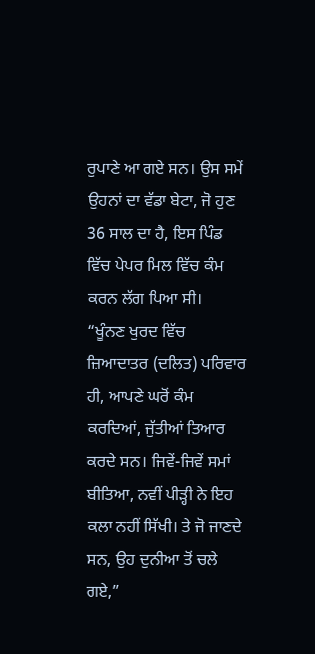ਰੁਪਾਣੇ ਆ ਗਏ ਸਨ। ਉਸ ਸਮੇਂ ਉਹਨਾਂ ਦਾ ਵੱਡਾ ਬੇਟਾ, ਜੋ ਹੁਣ 36 ਸਾਲ ਦਾ ਹੈ, ਇਸ ਪਿੰਡ ਵਿੱਚ ਪੇਪਰ ਮਿਲ ਵਿੱਚ ਕੰਮ ਕਰਨ ਲੱਗ ਪਿਆ ਸੀ।
“ਖੂੰਨਣ ਖੁਰਦ ਵਿੱਚ ਜ਼ਿਆਦਾਤਰ (ਦਲਿਤ) ਪਰਿਵਾਰ ਹੀ, ਆਪਣੇ ਘਰੋਂ ਕੰਮ ਕਰਦਿਆਂ, ਜੁੱਤੀਆਂ ਤਿਆਰ ਕਰਦੇ ਸਨ। ਜਿਵੇਂ-ਜਿਵੇਂ ਸਮਾਂ ਬੀਤਿਆ, ਨਵੀਂ ਪੀੜ੍ਹੀ ਨੇ ਇਹ ਕਲਾ ਨਹੀਂ ਸਿੱਖੀ। ਤੇ ਜੋ ਜਾਣਦੇ ਸਨ, ਉਹ ਦੁਨੀਆ ਤੋਂ ਚਲੇ ਗਏ,”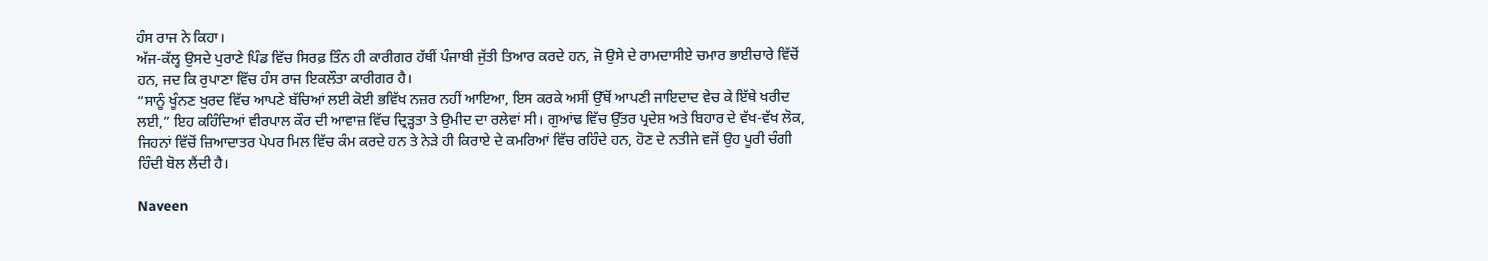ਹੰਸ ਰਾਜ ਨੇ ਕਿਹਾ।
ਅੱਜ-ਕੱਲ੍ਹ ਉਸਦੇ ਪੁਰਾਣੇ ਪਿੰਡ ਵਿੱਚ ਸਿਰਫ਼ ਤਿੰਨ ਹੀ ਕਾਰੀਗਰ ਹੱਥੀਂ ਪੰਜਾਬੀ ਜੁੱਤੀ ਤਿਆਰ ਕਰਦੇ ਹਨ, ਜੋ ਉਸੇ ਦੇ ਰਾਮਦਾਸੀਏ ਚਮਾਰ ਭਾਈਚਾਰੇ ਵਿੱਚੋਂ ਹਨ, ਜਦ ਕਿ ਰੁਪਾਣਾ ਵਿੱਚ ਹੰਸ ਰਾਜ ਇਕਲੌਤਾ ਕਾਰੀਗਰ ਹੈ।
“ਸਾਨੂੰ ਖੂੰਨਣ ਖੁਰਦ ਵਿੱਚ ਆਪਣੇ ਬੱਚਿਆਂ ਲਈ ਕੋਈ ਭਵਿੱਖ ਨਜ਼ਰ ਨਹੀਂ ਆਇਆ, ਇਸ ਕਰਕੇ ਅਸੀਂ ਉੱਥੋਂ ਆਪਣੀ ਜਾਇਦਾਦ ਵੇਚ ਕੇ ਇੱਥੇ ਖਰੀਦ ਲਈ,” ਇਹ ਕਹਿੰਦਿਆਂ ਵੀਰਪਾਲ ਕੌਰ ਦੀ ਆਵਾਜ਼ ਵਿੱਚ ਦ੍ਰਿੜ੍ਹਤਾ ਤੇ ਉਮੀਦ ਦਾ ਰਲੇਵਾਂ ਸੀ। ਗੁਆਂਢ ਵਿੱਚ ਉੱਤਰ ਪ੍ਰਦੇਸ਼ ਅਤੇ ਬਿਹਾਰ ਦੇ ਵੱਖ-ਵੱਖ ਲੋਕ, ਜਿਹਨਾਂ ਵਿੱਚੋਂ ਜ਼ਿਆਦਾਤਰ ਪੇਪਰ ਮਿਲ ਵਿੱਚ ਕੰਮ ਕਰਦੇ ਹਨ ਤੇ ਨੇੜੇ ਹੀ ਕਿਰਾਏ ਦੇ ਕਮਰਿਆਂ ਵਿੱਚ ਰਹਿੰਦੇ ਹਨ, ਹੋਣ ਦੇ ਨਤੀਜੇ ਵਜੋਂ ਉਹ ਪੂਰੀ ਚੰਗੀ ਹਿੰਦੀ ਬੋਲ ਲੈਂਦੀ ਹੈ।

Naveen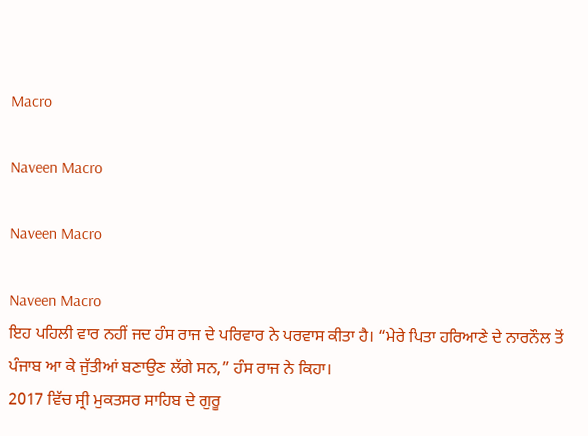Macro

Naveen Macro

Naveen Macro

Naveen Macro
ਇਹ ਪਹਿਲੀ ਵਾਰ ਨਹੀਂ ਜਦ ਹੰਸ ਰਾਜ ਦੇ ਪਰਿਵਾਰ ਨੇ ਪਰਵਾਸ ਕੀਤਾ ਹੈ। “ਮੇਰੇ ਪਿਤਾ ਹਰਿਆਣੇ ਦੇ ਨਾਰਨੌਲ ਤੋਂ ਪੰਜਾਬ ਆ ਕੇ ਜੁੱਤੀਆਂ ਬਣਾਉਣ ਲੱਗੇ ਸਨ,” ਹੰਸ ਰਾਜ ਨੇ ਕਿਹਾ।
2017 ਵਿੱਚ ਸ੍ਰੀ ਮੁਕਤਸਰ ਸਾਹਿਬ ਦੇ ਗੁਰੂ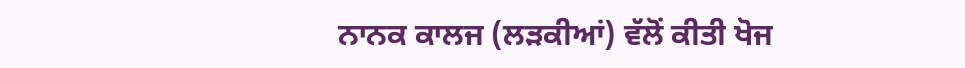ਨਾਨਕ ਕਾਲਜ (ਲੜਕੀਆਂ) ਵੱਲੋਂ ਕੀਤੀ ਖੋਜ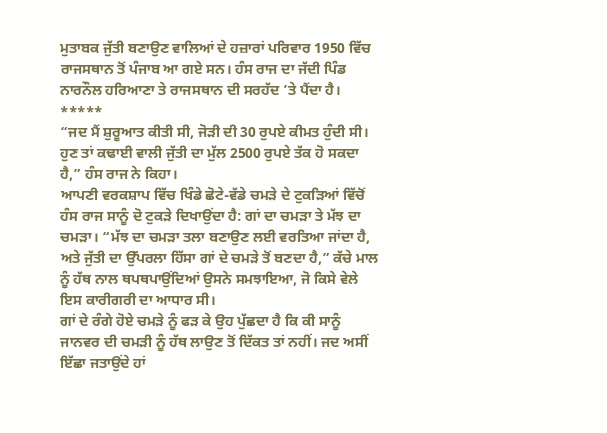ਮੁਤਾਬਕ ਜੁੱਤੀ ਬਣਾਉਣ ਵਾਲਿਆਂ ਦੇ ਹਜ਼ਾਰਾਂ ਪਰਿਵਾਰ 1950 ਵਿੱਚ ਰਾਜਸਥਾਨ ਤੋਂ ਪੰਜਾਬ ਆ ਗਏ ਸਨ। ਹੰਸ ਰਾਜ ਦਾ ਜੱਦੀ ਪਿੰਡ ਨਾਰਨੌਲ ਹਰਿਆਣਾ ਤੇ ਰਾਜਸਥਾਨ ਦੀ ਸਰਹੱਦ ’ਤੇ ਪੈਂਦਾ ਹੈ।
*****
“ਜਦ ਮੈਂ ਸ਼ੁਰੂਆਤ ਕੀਤੀ ਸੀ, ਜੋੜੀ ਦੀ 30 ਰੁਪਏ ਕੀਮਤ ਹੁੰਦੀ ਸੀ। ਹੁਣ ਤਾਂ ਕਢਾਈ ਵਾਲੀ ਜੁੱਤੀ ਦਾ ਮੁੱਲ 2500 ਰੁਪਏ ਤੱਕ ਹੋ ਸਕਦਾ ਹੈ,” ਹੰਸ ਰਾਜ ਨੇ ਕਿਹਾ।
ਆਪਣੀ ਵਰਕਸ਼ਾਪ ਵਿੱਚ ਖਿੰਡੇ ਛੋਟੇ-ਵੱਡੇ ਚਮੜੇ ਦੇ ਟੁਕੜਿਆਂ ਵਿੱਚੋਂ ਹੰਸ ਰਾਜ ਸਾਨੂੰ ਦੋ ਟੁਕੜੇ ਦਿਖਾਉਂਦਾ ਹੈ: ਗਾਂ ਦਾ ਚਮੜਾ ਤੇ ਮੱਝ ਦਾ ਚਮੜਾ। “ਮੱਝ ਦਾ ਚਮੜਾ ਤਲਾ ਬਣਾਉਣ ਲਈ ਵਰਤਿਆ ਜਾਂਦਾ ਹੈ, ਅਤੇ ਜੁੱਤੀ ਦਾ ਉੱਪਰਲਾ ਹਿੱਸਾ ਗਾਂ ਦੇ ਚਮੜੇ ਤੋਂ ਬਣਦਾ ਹੈ,” ਕੱਚੇ ਮਾਲ ਨੂੰ ਹੱਥ ਨਾਲ ਥਪਥਪਾਉਂਦਿਆਂ ਉਸਨੇ ਸਮਝਾਇਆ, ਜੋ ਕਿਸੇ ਵੇਲੇ ਇਸ ਕਾਰੀਗਰੀ ਦਾ ਆਧਾਰ ਸੀ।
ਗਾਂ ਦੇ ਰੰਗੇ ਹੋਏ ਚਮੜੇ ਨੂੰ ਫੜ ਕੇ ਉਹ ਪੁੱਛਦਾ ਹੈ ਕਿ ਕੀ ਸਾਨੂੰ ਜਾਨਵਰ ਦੀ ਚਮੜੀ ਨੂੰ ਹੱਥ ਲਾਉਣ ਤੋਂ ਦਿੱਕਤ ਤਾਂ ਨਹੀਂ। ਜਦ ਅਸੀਂ ਇੱਛਾ ਜਤਾਉਂਦੇ ਹਾਂ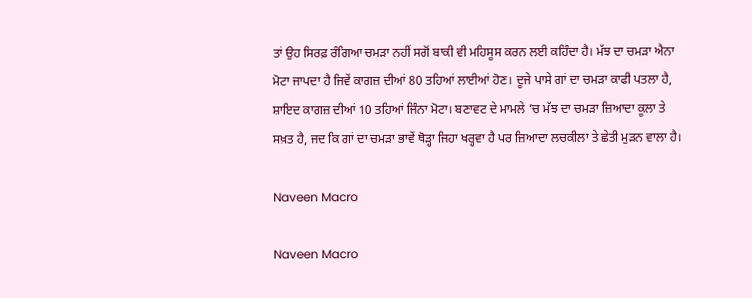ਤਾਂ ਉਹ ਸਿਰਫ਼ ਰੰਗਿਆ ਚਮੜਾ ਨਹੀਂ ਸਗੋਂ ਬਾਕੀ ਵੀ ਮਹਿਸੂਸ ਕਰਨ ਲਈ ਕਹਿੰਦਾ ਹੈ। ਮੱਝ ਦਾ ਚਮੜਾ ਐਨਾ ਮੋਟਾ ਜਾਪਦਾ ਹੈ ਜਿਵੇਂ ਕਾਗਜ਼ ਦੀਆਂ 80 ਤਹਿਆਂ ਲਾਈਆਂ ਹੋਣ। ਦੂਜੇ ਪਾਸੇ ਗਾਂ ਦਾ ਚਮੜਾ ਕਾਫੀ ਪਤਲਾ ਹੈ, ਸ਼ਾਇਦ ਕਾਗਜ਼ ਦੀਆਂ 10 ਤਹਿਆਂ ਜਿੰਨਾ ਮੋਟਾ। ਬਣਾਵਟ ਦੇ ਮਾਮਲੇ ’ਚ ਮੱਝ ਦਾ ਚਮੜਾ ਜ਼ਿਆਦਾ ਕੂਲਾ ਤੇ ਸਖ਼ਤ ਹੈ, ਜਦ ਕਿ ਗਾਂ ਦਾ ਚਮੜਾ ਭਾਵੇਂ ਥੋੜ੍ਹਾ ਜਿਹਾ ਖਰ੍ਹਵਾ ਹੈ ਪਰ ਜ਼ਿਆਦਾ ਲਚਕੀਲਾ ਤੇ ਛੇਤੀ ਮੁੜਨ ਵਾਲਾ ਹੈ।

Naveen Macro

Naveen Macro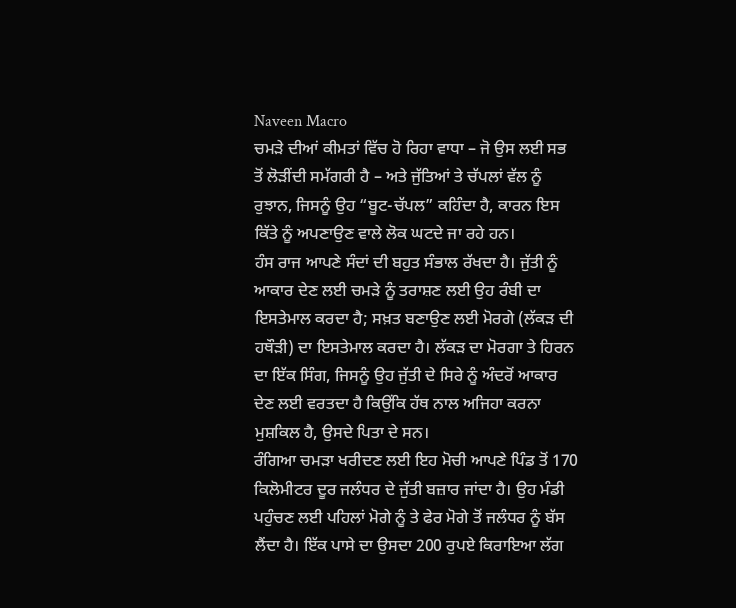Naveen Macro
ਚਮੜੇ ਦੀਆਂ ਕੀਮਤਾਂ ਵਿੱਚ ਹੋ ਰਿਹਾ ਵਾਧਾ – ਜੋ ਉਸ ਲਈ ਸਭ ਤੋਂ ਲੋੜੀਂਦੀ ਸਮੱਗਰੀ ਹੈ – ਅਤੇ ਜੁੱਤਿਆਂ ਤੇ ਚੱਪਲਾਂ ਵੱਲ ਨੂੰ ਰੁਝਾਨ, ਜਿਸਨੂੰ ਉਹ “ਬੂਟ-ਚੱਪਲ” ਕਹਿੰਦਾ ਹੈ, ਕਾਰਨ ਇਸ ਕਿੱਤੇ ਨੂੰ ਅਪਣਾਉਣ ਵਾਲੇ ਲੋਕ ਘਟਦੇ ਜਾ ਰਹੇ ਹਨ।
ਹੰਸ ਰਾਜ ਆਪਣੇ ਸੰਦਾਂ ਦੀ ਬਹੁਤ ਸੰਭਾਲ ਰੱਖਦਾ ਹੈ। ਜੁੱਤੀ ਨੂੰ ਆਕਾਰ ਦੇਣ ਲਈ ਚਮੜੇ ਨੂੰ ਤਰਾਸ਼ਣ ਲਈ ਉਹ ਰੰਬੀ ਦਾ ਇਸਤੇਮਾਲ ਕਰਦਾ ਹੈ; ਸਖ਼ਤ ਬਣਾਉਣ ਲਈ ਮੋਰਗੇ (ਲੱਕੜ ਦੀ ਹਥੌੜੀ) ਦਾ ਇਸਤੇਮਾਲ ਕਰਦਾ ਹੈ। ਲੱਕੜ ਦਾ ਮੋਰਗਾ ਤੇ ਹਿਰਨ ਦਾ ਇੱਕ ਸਿੰਗ, ਜਿਸਨੂੰ ਉਹ ਜੁੱਤੀ ਦੇ ਸਿਰੇ ਨੂੰ ਅੰਦਰੋਂ ਆਕਾਰ ਦੇਣ ਲਈ ਵਰਤਦਾ ਹੈ ਕਿਉਂਕਿ ਹੱਥ ਨਾਲ ਅਜਿਹਾ ਕਰਨਾ ਮੁਸ਼ਕਿਲ ਹੈ, ਉਸਦੇ ਪਿਤਾ ਦੇ ਸਨ।
ਰੰਗਿਆ ਚਮੜਾ ਖਰੀਦਣ ਲਈ ਇਹ ਮੋਚੀ ਆਪਣੇ ਪਿੰਡ ਤੋਂ 170 ਕਿਲੋਮੀਟਰ ਦੂਰ ਜਲੰਧਰ ਦੇ ਜੁੱਤੀ ਬਜ਼ਾਰ ਜਾਂਦਾ ਹੈ। ਉਹ ਮੰਡੀ ਪਹੁੰਚਣ ਲਈ ਪਹਿਲਾਂ ਮੋਗੇ ਨੂੰ ਤੇ ਫੇਰ ਮੋਗੇ ਤੋਂ ਜਲੰਧਰ ਨੂੰ ਬੱਸ ਲੈਂਦਾ ਹੈ। ਇੱਕ ਪਾਸੇ ਦਾ ਉਸਦਾ 200 ਰੁਪਏ ਕਿਰਾਇਆ ਲੱਗ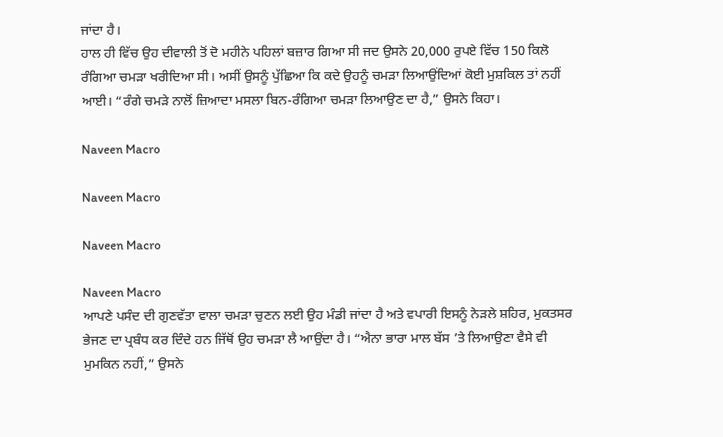ਜਾਂਦਾ ਹੈ।
ਹਾਲ ਹੀ ਵਿੱਚ ਉਹ ਦੀਵਾਲੀ ਤੋਂ ਦੋ ਮਹੀਨੇ ਪਹਿਲਾਂ ਬਜ਼ਾਰ ਗਿਆ ਸੀ ਜਦ ਉਸਨੇ 20,000 ਰੁਪਏ ਵਿੱਚ 150 ਕਿਲੋ ਰੰਗਿਆ ਚਮੜਾ ਖਰੀਦਿਆ ਸੀ। ਅਸੀਂ ਉਸਨੂੰ ਪੁੱਛਿਆ ਕਿ ਕਦੇ ਉਹਨੂੰ ਚਮੜਾ ਲਿਆਉਂਦਿਆਂ ਕੋਈ ਮੁਸ਼ਕਿਲ ਤਾਂ ਨਹੀਂ ਆਈ। “ਰੰਗੇ ਚਮੜੇ ਨਾਲੋਂ ਜ਼ਿਆਦਾ ਮਸਲਾ ਬਿਨ-ਰੰਗਿਆ ਚਮੜਾ ਲਿਆਉਣ ਦਾ ਹੈ,” ਉਸਨੇ ਕਿਹਾ।

Naveen Macro

Naveen Macro

Naveen Macro

Naveen Macro
ਆਪਣੇ ਪਸੰਦ ਦੀ ਗੁਣਵੱਤਾ ਵਾਲਾ ਚਮੜਾ ਚੁਣਨ ਲਈ ਉਹ ਮੰਡੀ ਜਾਂਦਾ ਹੈ ਅਤੇ ਵਪਾਰੀ ਇਸਨੂੰ ਨੇੜਲੇ ਸ਼ਹਿਰ, ਮੁਕਤਸਰ ਭੇਜਣ ਦਾ ਪ੍ਰਬੰਧ ਕਰ ਦਿੰਦੇ ਹਨ ਜਿੱਥੋਂ ਉਹ ਚਮੜਾ ਲੈ ਆਉਂਦਾ ਹੈ। “ਐਨਾ ਭਾਰਾ ਮਾਲ ਬੱਸ ’ਤੇ ਲਿਆਉਣਾ ਵੈਸੇ ਵੀ ਮੁਮਕਿਨ ਨਹੀਂ,” ਉਸਨੇ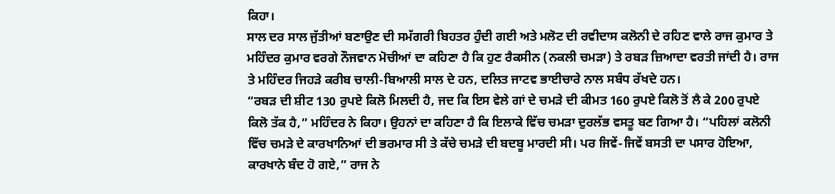ਕਿਹਾ।
ਸਾਲ ਦਰ ਸਾਲ ਜੁੱਤੀਆਂ ਬਣਾਉਣ ਦੀ ਸਮੱਗਰੀ ਬਿਹਤਰ ਹੁੰਦੀ ਗਈ ਅਤੇ ਮਲੋਟ ਦੀ ਰਵੀਦਾਸ ਕਲੋਨੀ ਦੇ ਰਹਿਣ ਵਾਲੇ ਰਾਜ ਕੁਮਾਰ ਤੇ ਮਹਿੰਦਰ ਕੁਮਾਰ ਵਰਗੇ ਨੌਜਵਾਨ ਮੋਚੀਆਂ ਦਾ ਕਹਿਣਾ ਹੈ ਕਿ ਹੁਣ ਰੈਕਸੀਨ (ਨਕਲੀ ਚਮੜਾ) ਤੇ ਰਬੜ ਜ਼ਿਆਦਾ ਵਰਤੀ ਜਾਂਦੀ ਹੈ। ਰਾਜ ਤੇ ਮਹਿੰਦਰ ਜਿਹੜੇ ਕਰੀਬ ਚਾਲੀ-ਬਿਆਲੀ ਸਾਲ ਦੇ ਹਨ, ਦਲਿਤ ਜਾਟਵ ਭਾਈਚਾਰੇ ਨਾਲ ਸਬੰਧ ਰੱਖਦੇ ਹਨ।
“ਰਬੜ ਦੀ ਸ਼ੀਟ 130 ਰੁਪਏ ਕਿਲੋ ਮਿਲਦੀ ਹੈ, ਜਦ ਕਿ ਇਸ ਵੇਲੇ ਗਾਂ ਦੇ ਚਮੜੇ ਦੀ ਕੀਮਤ 160 ਰੁਪਏ ਕਿਲੋ ਤੋਂ ਲੈ ਕੇ 200 ਰੁਪਏ ਕਿਲੋ ਤੱਕ ਹੈ,” ਮਹਿੰਦਰ ਨੇ ਕਿਹਾ। ਉਹਨਾਂ ਦਾ ਕਹਿਣਾ ਹੈ ਕਿ ਇਲਾਕੇ ਵਿੱਚ ਚਮੜਾ ਦੁਰਲੱਭ ਵਸਤੂ ਬਣ ਗਿਆ ਹੈ। “ਪਹਿਲਾਂ ਕਲੋਨੀ ਵਿੱਚ ਚਮੜੇ ਦੇ ਕਾਰਖਾਨਿਆਂ ਦੀ ਭਰਮਾਰ ਸੀ ਤੇ ਕੱਚੇ ਚਮੜੇ ਦੀ ਬਦਬੂ ਮਾਰਦੀ ਸੀ। ਪਰ ਜਿਵੇਂ-ਜਿਵੇਂ ਬਸਤੀ ਦਾ ਪਸਾਰ ਹੋਇਆ, ਕਾਰਖਾਨੇ ਬੰਦ ਹੋ ਗਏ,” ਰਾਜ ਨੇ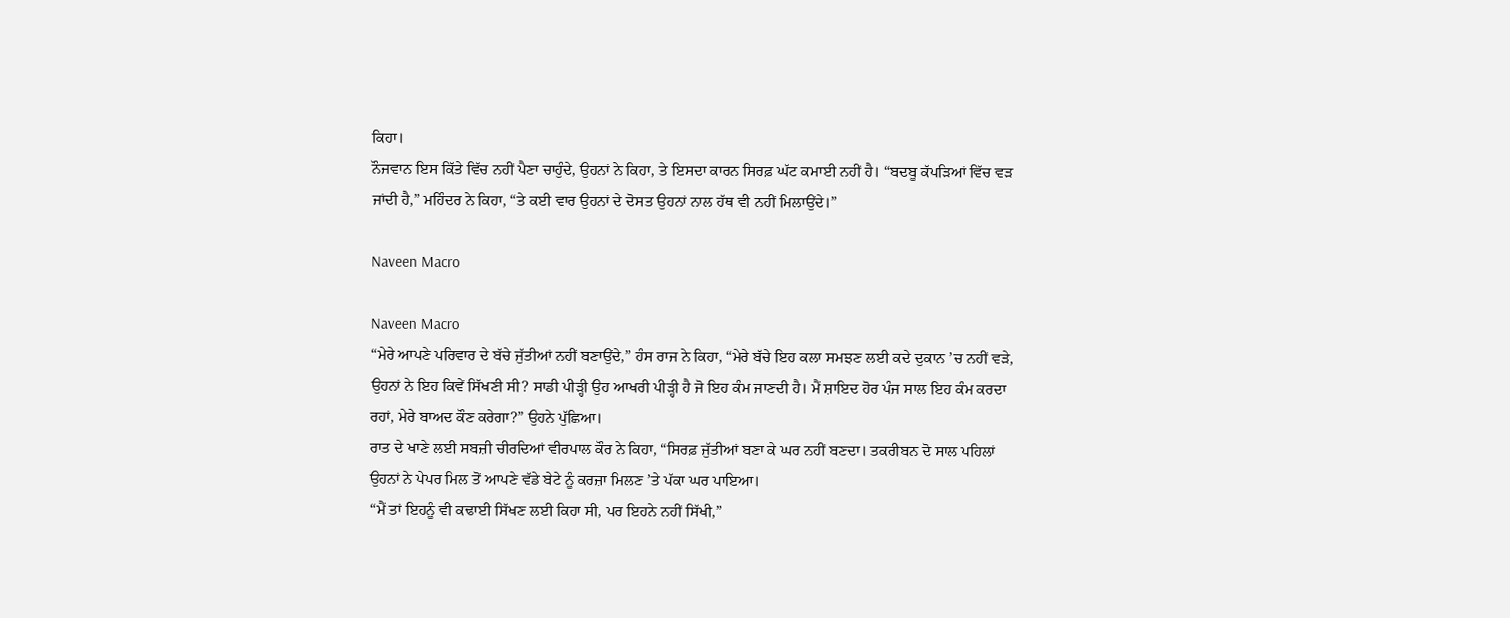ਕਿਹਾ।
ਨੌਜਵਾਨ ਇਸ ਕਿੱਤੇ ਵਿੱਚ ਨਹੀਂ ਪੈਣਾ ਚਾਹੁੰਦੇ, ਉਹਨਾਂ ਨੇ ਕਿਹਾ, ਤੇ ਇਸਦਾ ਕਾਰਨ ਸਿਰਫ਼ ਘੱਟ ਕਮਾਈ ਨਹੀਂ ਹੈ। “ਬਦਬੂ ਕੱਪੜਿਆਂ ਵਿੱਚ ਵੜ ਜਾਂਦੀ ਹੈ,” ਮਹਿੰਦਰ ਨੇ ਕਿਹਾ, “ਤੇ ਕਈ ਵਾਰ ਉਹਨਾਂ ਦੇ ਦੋਸਤ ਉਹਨਾਂ ਨਾਲ ਹੱਥ ਵੀ ਨਹੀਂ ਮਿਲਾਉਂਦੇ।”

Naveen Macro

Naveen Macro
“ਮੇਰੇ ਆਪਣੇ ਪਰਿਵਾਰ ਦੇ ਬੱਚੇ ਜੁੱਤੀਆਂ ਨਹੀਂ ਬਣਾਉਂਦੇ,” ਹੰਸ ਰਾਜ ਨੇ ਕਿਹਾ, “ਮੇਰੇ ਬੱਚੇ ਇਹ ਕਲਾ ਸਮਝਣ ਲਈ ਕਦੇ ਦੁਕਾਨ ’ਚ ਨਹੀਂ ਵੜੇ, ਉਹਨਾਂ ਨੇ ਇਹ ਕਿਵੇਂ ਸਿੱਖਣੀ ਸੀ? ਸਾਡੀ ਪੀੜ੍ਹੀ ਉਹ ਆਖਰੀ ਪੀੜ੍ਹੀ ਹੈ ਜੋ ਇਹ ਕੰਮ ਜਾਣਦੀ ਹੈ। ਮੈਂ ਸ਼ਾਇਦ ਹੋਰ ਪੰਜ ਸਾਲ ਇਹ ਕੰਮ ਕਰਦਾ ਰਹਾਂ, ਮੇਰੇ ਬਾਅਦ ਕੌਣ ਕਰੇਗਾ?” ਉਹਨੇ ਪੁੱਛਿਆ।
ਰਾਤ ਦੇ ਖਾਣੇ ਲਈ ਸਬਜ਼ੀ ਚੀਰਦਿਆਂ ਵੀਰਪਾਲ ਕੌਰ ਨੇ ਕਿਹਾ, “ਸਿਰਫ਼ ਜੁੱਤੀਆਂ ਬਣਾ ਕੇ ਘਰ ਨਹੀਂ ਬਣਦਾ। ਤਕਰੀਬਨ ਦੋ ਸਾਲ ਪਹਿਲਾਂ ਉਹਨਾਂ ਨੇ ਪੇਪਰ ਮਿਲ ਤੋਂ ਆਪਣੇ ਵੱਡੇ ਬੇਟੇ ਨੂੰ ਕਰਜ਼ਾ ਮਿਲਣ ’ਤੇ ਪੱਕਾ ਘਰ ਪਾਇਆ।
“ਮੈਂ ਤਾਂ ਇਹਨੂੰ ਵੀ ਕਢਾਈ ਸਿੱਖਣ ਲਈ ਕਿਹਾ ਸੀ, ਪਰ ਇਹਨੇ ਨਹੀਂ ਸਿੱਖੀ,”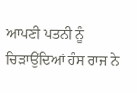ਆਪਣੀ ਪਤਨੀ ਨੂੰ ਚਿੜਾਉਂਦਿਆਂ ਹੰਸ ਰਾਜ ਨੇ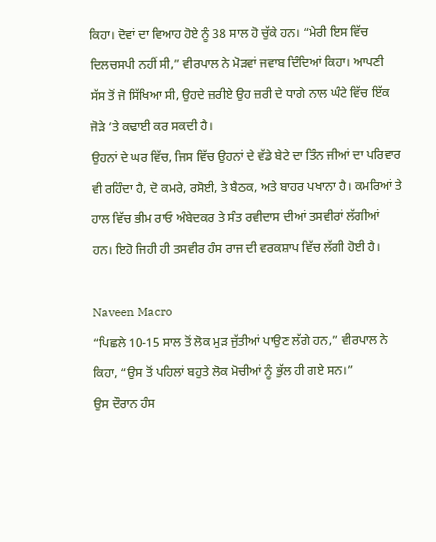ਕਿਹਾ। ਦੋਵਾਂ ਦਾ ਵਿਆਹ ਹੋਏ ਨੂੰ 38 ਸਾਲ ਹੋ ਚੁੱਕੇ ਹਨ। “ਮੇਰੀ ਇਸ ਵਿੱਚ ਦਿਲਚਸਪੀ ਨਹੀਂ ਸੀ,” ਵੀਰਪਾਲ ਨੇ ਮੋੜਵਾਂ ਜਵਾਬ ਦਿੰਦਿਆਂ ਕਿਹਾ। ਆਪਣੀ ਸੱਸ ਤੋਂ ਜੋ ਸਿੱਖਿਆ ਸੀ, ਉਹਦੇ ਜ਼ਰੀਏ ਉਹ ਜ਼ਰੀ ਦੇ ਧਾਗੇ ਨਾਲ ਘੰਟੇ ਵਿੱਚ ਇੱਕ ਜੋੜੇ ’ਤੇ ਕਢਾਈ ਕਰ ਸਕਦੀ ਹੈ।
ਉਹਨਾਂ ਦੇ ਘਰ ਵਿੱਚ, ਜਿਸ ਵਿੱਚ ਉਹਨਾਂ ਦੇ ਵੱਡੇ ਬੇਟੇ ਦਾ ਤਿੰਨ ਜੀਆਂ ਦਾ ਪਰਿਵਾਰ ਵੀ ਰਹਿੰਦਾ ਹੈ, ਦੋ ਕਮਰੇ, ਰਸੋਈ, ਤੇ ਬੈਠਕ, ਅਤੇ ਬਾਹਰ ਪਖਾਨਾ ਹੈ। ਕਮਰਿਆਂ ਤੇ ਹਾਲ ਵਿੱਚ ਭੀਮ ਰਾਓ ਅੰਬੇਦਕਰ ਤੇ ਸੰਤ ਰਵੀਦਾਸ ਦੀਆਂ ਤਸਵੀਰਾਂ ਲੱਗੀਆਂ ਹਨ। ਇਹੋ ਜਿਹੀ ਹੀ ਤਸਵੀਰ ਹੰਸ ਰਾਜ ਦੀ ਵਰਕਸ਼ਾਪ ਵਿੱਚ ਲੱਗੀ ਹੋਈ ਹੈ।

Naveen Macro
“ਪਿਛਲੇ 10-15 ਸਾਲ ਤੋਂ ਲੋਕ ਮੁੜ ਜੁੱਤੀਆਂ ਪਾਉਣ ਲੱਗੇ ਹਨ,” ਵੀਰਪਾਲ ਨੇ ਕਿਹਾ, “ਉਸ ਤੋਂ ਪਹਿਲਾਂ ਬਹੁਤੇ ਲੋਕ ਮੋਚੀਆਂ ਨੂੰ ਭੁੱਲ ਹੀ ਗਏ ਸਨ।”
ਉਸ ਦੌਰਾਨ ਹੰਸ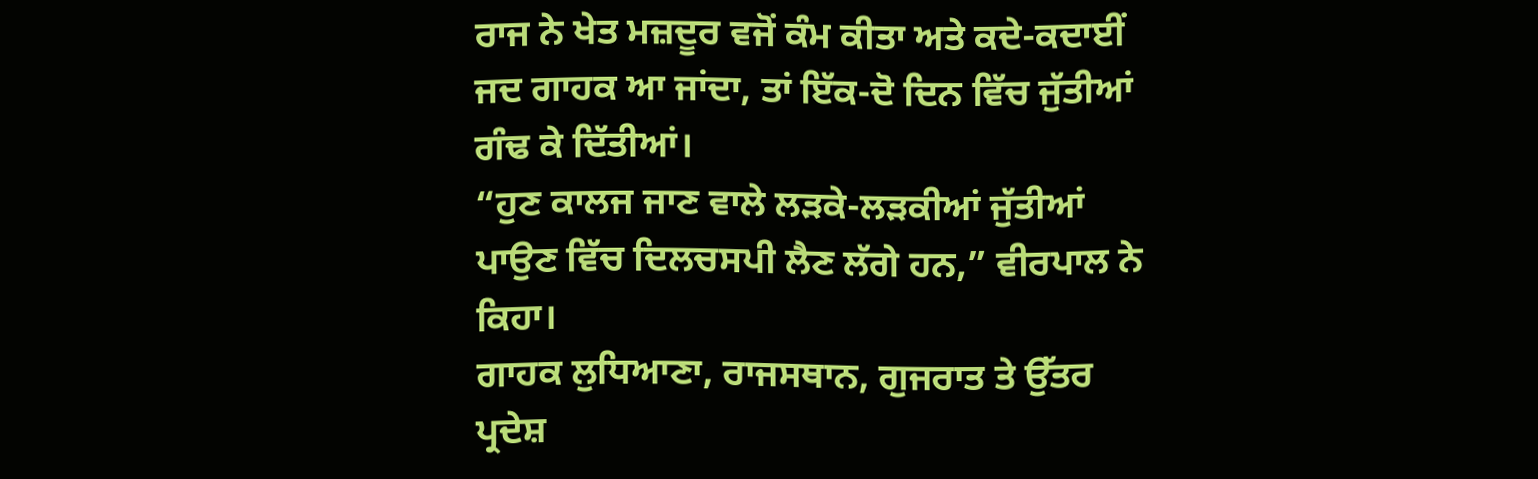ਰਾਜ ਨੇ ਖੇਤ ਮਜ਼ਦੂਰ ਵਜੋਂ ਕੰਮ ਕੀਤਾ ਅਤੇ ਕਦੇ-ਕਦਾਈਂ ਜਦ ਗਾਹਕ ਆ ਜਾਂਦਾ, ਤਾਂ ਇੱਕ-ਦੋ ਦਿਨ ਵਿੱਚ ਜੁੱਤੀਆਂ ਗੰਢ ਕੇ ਦਿੱਤੀਆਂ।
“ਹੁਣ ਕਾਲਜ ਜਾਣ ਵਾਲੇ ਲੜਕੇ-ਲੜਕੀਆਂ ਜੁੱਤੀਆਂ ਪਾਉਣ ਵਿੱਚ ਦਿਲਚਸਪੀ ਲੈਣ ਲੱਗੇ ਹਨ,” ਵੀਰਪਾਲ ਨੇ ਕਿਹਾ।
ਗਾਹਕ ਲੁਧਿਆਣਾ, ਰਾਜਸਥਾਨ, ਗੁਜਰਾਤ ਤੇ ਉੱਤਰ ਪ੍ਰਦੇਸ਼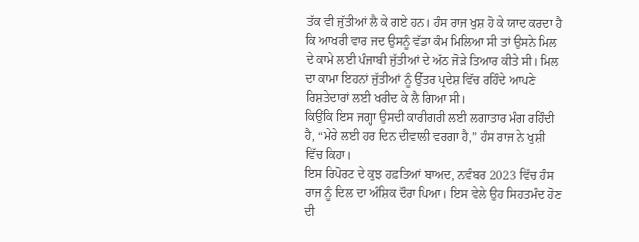ਤੱਕ ਵੀ ਜੁੱਤੀਆਂ ਲੈ ਕੇ ਗਏ ਹਨ। ਹੰਸ ਰਾਜ ਖੁਸ਼ ਹੋ ਕੇ ਯਾਦ ਕਰਦਾ ਹੈ ਕਿ ਆਖਰੀ ਵਾਰ ਜਦ ਉਸਨੂੰ ਵੱਡਾ ਕੰਮ ਮਿਲਿਆ ਸੀ ਤਾਂ ਉਸਨੇ ਮਿਲ ਦੇ ਕਾਮੇ ਲਈ ਪੰਜਾਬੀ ਜੁੱਤੀਆਂ ਦੇ ਅੱਠ ਜੋੜੇ ਤਿਆਰ ਕੀਤੇ ਸੀ। ਮਿਲ ਦਾ ਕਾਮਾ ਇਹਨਾਂ ਜੁੱਤੀਆਂ ਨੂੰ ਉੱਤਰ ਪ੍ਰਦੇਸ਼ ਵਿੱਚ ਰਹਿੰਦੇ ਆਪਣੇ ਰਿਸ਼ਤੇਦਾਰਾਂ ਲਈ ਖਰੀਦ ਕੇ ਲੈ ਗਿਆ ਸੀ।
ਕਿਉਂਕਿ ਇਸ ਜਗ੍ਹਾ ਉਸਦੀ ਕਾਰੀਗਰੀ ਲਈ ਲਗਾਤਾਰ ਮੰਗ ਰਹਿੰਦੀ ਹੈ, “ਮੇਰੇ ਲਈ ਹਰ ਦਿਨ ਦੀਵਾਲੀ ਵਰਗਾ ਹੈ,” ਹੰਸ ਰਾਜ ਨੇ ਖੁਸ਼ੀ ਵਿੱਚ ਕਿਹਾ।
ਇਸ ਰਿਪੋਰਟ ਦੇ ਕੁਝ ਹਫ਼ਤਿਆਂ ਬਾਅਦ, ਨਵੰਬਰ 2023 ਵਿੱਚ ਹੰਸ ਰਾਜ ਨੂੰ ਦਿਲ ਦਾ ਅੰਸ਼ਿਕ ਦੌਰਾ ਪਿਆ। ਇਸ ਵੇਲੇ ਉਹ ਸਿਹਤਮੰਦ ਹੋਣ ਦੀ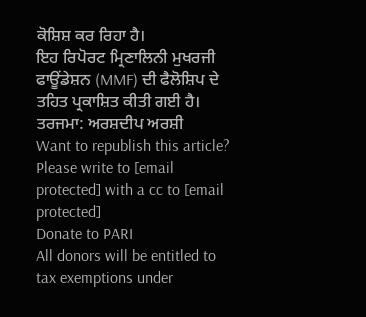ਕੋਸ਼ਿਸ਼ ਕਰ ਰਿਹਾ ਹੈ।
ਇਹ ਰਿਪੋਰਟ ਮ੍ਰਿਣਾਲਿਨੀ ਮੁਖਰਜੀ ਫਾਊਂਡੇਸ਼ਨ (MMF) ਦੀ ਫੈਲੋਸ਼ਿਪ ਦੇ ਤਹਿਤ ਪ੍ਰਕਾਸ਼ਿਤ ਕੀਤੀ ਗਈ ਹੈ।
ਤਰਜਮਾ: ਅਰਸ਼ਦੀਪ ਅਰਸ਼ੀ
Want to republish this article? Please write to [email protected] with a cc to [email protected]
Donate to PARI
All donors will be entitled to tax exemptions under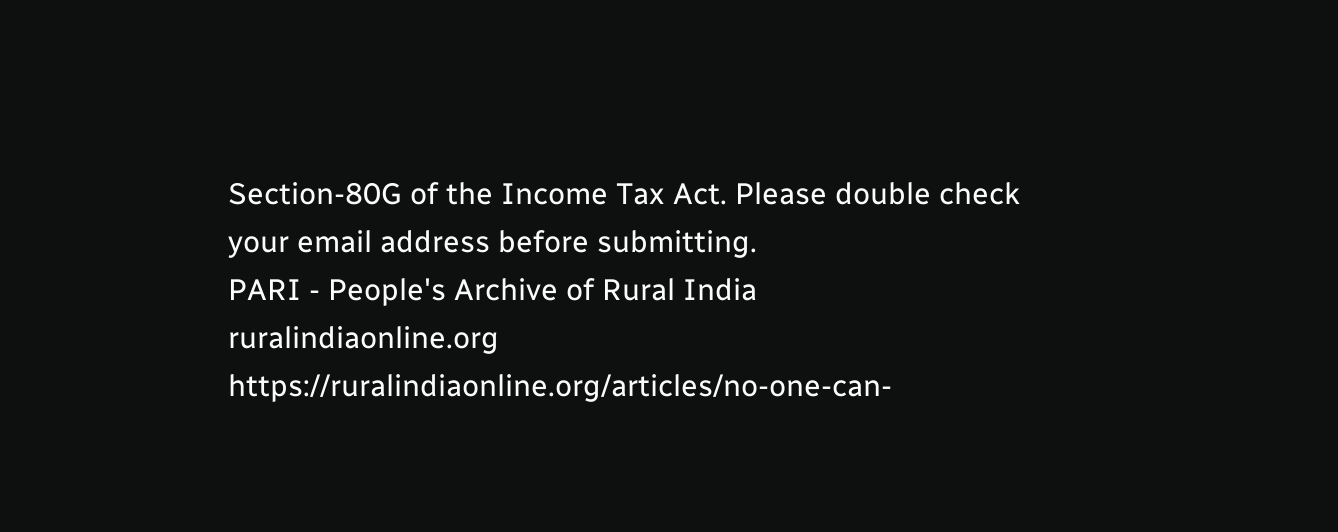Section-80G of the Income Tax Act. Please double check your email address before submitting.
PARI - People's Archive of Rural India
ruralindiaonline.org
https://ruralindiaonline.org/articles/no-one-can-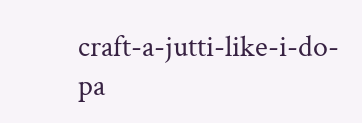craft-a-jutti-like-i-do-pa